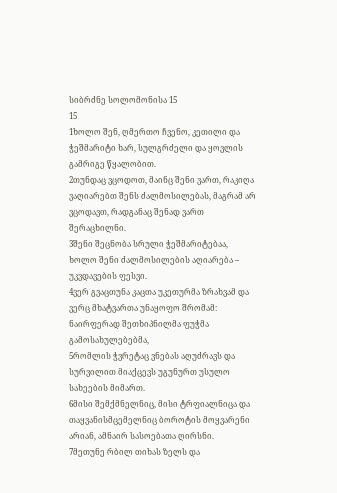სიბრძნე სოლომონისა 15
15
1ხოლო შენ, ღმერთო ჩვენო, კეთილი და ჭეშმარიტი ხარ, სულგრძელი და ყოვლის გამრიგე წყალობით.
2თუნდაც ვცოდოთ, მაინც შენი ვართ, რაკიღა ვაღიარებთ შენს ძალმოსილებას, მაგრამ არ ვცოდავთ, რადგანაც შენად ვართ შერაცხილნი.
3შენი შეცნობა სრული ჭეშმარიტებაა, ხოლო შენი ძალმოსილების აღიარება – უკვდავების ფესვი.
4ვერ გვაცთუნა კაცთა უკეთურმა ზრახვამ და ვერც მხატვართა უნაყოფო შრომამ: ნაირფერად შეთხიპნილმა ფუჭმა გამოსახულებებმა,
5რომლის ჭვრეტაც ვნებას აღუძრავს და სურვილით მიაქცევს უგუნურთ უსულო სახეების მიმართ.
6მისი შემქმნელნიც, მისი ტრფიალნიცა და თაყვანისმცემელნიც ბოროტის მოყვარენი არიან, ამნაირ სასოებათა ღირსნი.
7მეთუნე რბილ თიხას ზელს და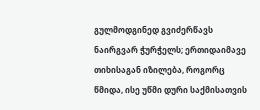გულმოდგინედ გვიძერწავს ნაირგვარ ჭურჭელს; ერთიდაიმავე თიხისაგან იზილება, როგორც წმიდა, ისე უწმი დური საქმისათვის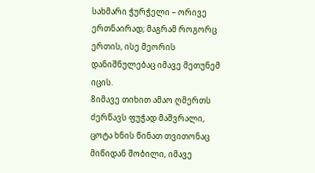სახმარი ჭურჭელი – ორივე ერთნაირად; მაგრამ როგორც ერთის, ისე მეორის დანიშნულებაც იმავე მეთუნემ იცის.
8იმავე თიხით ამაო ღმერთს ძერწავს ფუჭად მაშვრალი, ცოტა ხნის წინათ თვითონაც მიწიდან შობილი, იმავე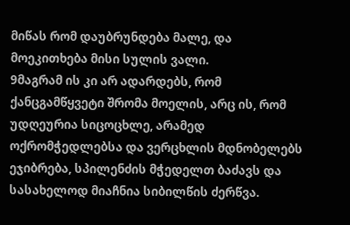მიწას რომ დაუბრუნდება მალე, და მოეკითხება მისი სულის ვალი.
9მაგრამ ის კი არ ადარდებს, რომ ქანცგამწყვეტი შრომა მოელის, არც ის, რომ უდღეურია სიცოცხლე, არამედ ოქრომჭედლებსა და ვერცხლის მდნობელებს ეჯიბრება, სპილენძის მჭედელთ ბაძავს და სასახელოდ მიაჩნია სიბილწის ძერწვა.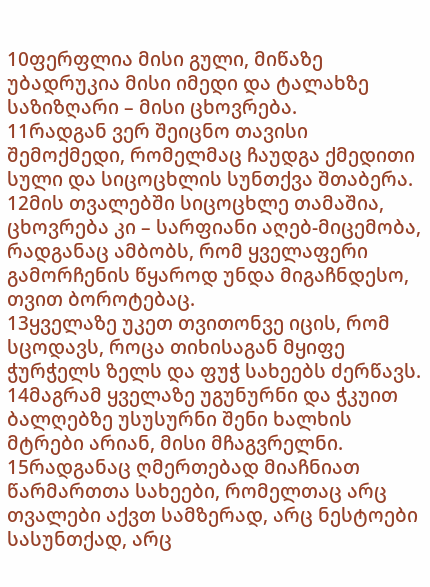10ფერფლია მისი გული, მიწაზე უბადრუკია მისი იმედი და ტალახზე საზიზღარი – მისი ცხოვრება.
11რადგან ვერ შეიცნო თავისი შემოქმედი, რომელმაც ჩაუდგა ქმედითი სული და სიცოცხლის სუნთქვა შთაბერა.
12მის თვალებში სიცოცხლე თამაშია, ცხოვრება კი – სარფიანი აღებ-მიცემობა, რადგანაც ამბობს, რომ ყველაფერი გამორჩენის წყაროდ უნდა მიგაჩნდესო, თვით ბოროტებაც.
13ყველაზე უკეთ თვითონვე იცის, რომ სცოდავს, როცა თიხისაგან მყიფე ჭურჭელს ზელს და ფუჭ სახეებს ძერწავს.
14მაგრამ ყველაზე უგუნურნი და ჭკუით ბალღებზე უსუსურნი შენი ხალხის მტრები არიან, მისი მჩაგვრელნი.
15რადგანაც ღმერთებად მიაჩნიათ წარმართთა სახეები, რომელთაც არც თვალები აქვთ სამზერად, არც ნესტოები სასუნთქად, არც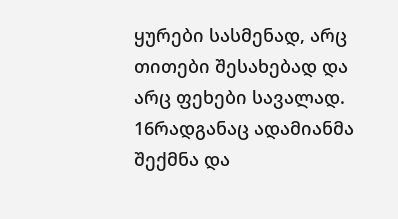ყურები სასმენად, არც თითები შესახებად და არც ფეხები სავალად.
16რადგანაც ადამიანმა შექმნა და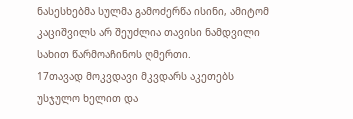ნასესხებმა სულმა გამოძერწა ისინი, ამიტომ კაციშვილს არ შეუძლია თავისი ნამდვილი სახით წარმოაჩინოს ღმერთი.
17თავად მოკვდავი მკვდარს აკეთებს უსჯულო ხელით და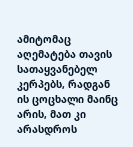ამიტომაც აღემატება თავის სათაყვანებელ კერპებს, რადგან ის ცოცხალი მაინც არის, მათ კი არასდროს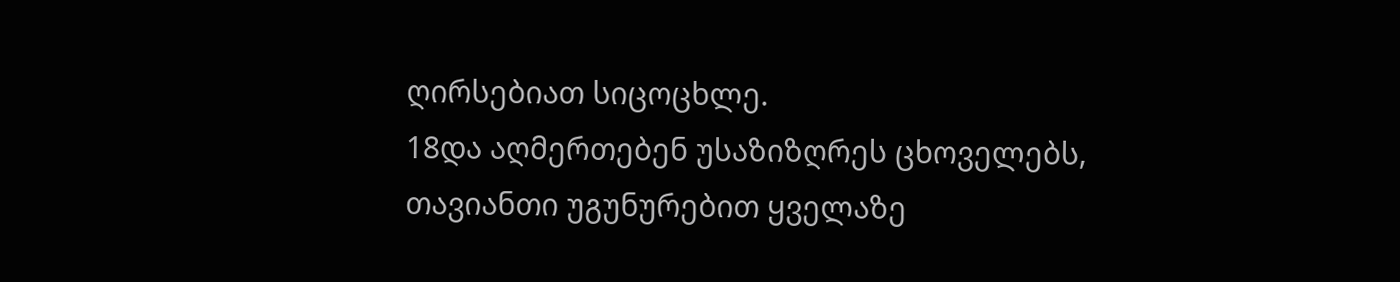ღირსებიათ სიცოცხლე.
18და აღმერთებენ უსაზიზღრეს ცხოველებს, თავიანთი უგუნურებით ყველაზე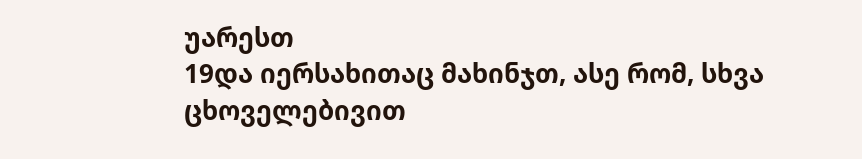უარესთ
19და იერსახითაც მახინჯთ, ასე რომ, სხვა ცხოველებივით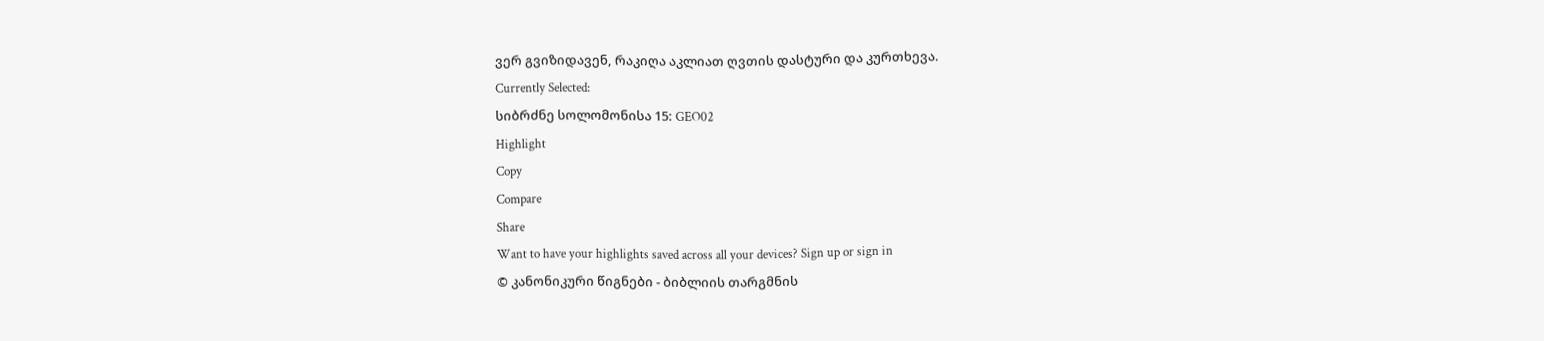ვერ გვიზიდავენ, რაკიღა აკლიათ ღვთის დასტური და კურთხევა.
Currently Selected:
სიბრძნე სოლომონისა 15: GEO02
Highlight
Copy
Compare
Share
Want to have your highlights saved across all your devices? Sign up or sign in
© კანონიკური წიგნები - ბიბლიის თარგმნის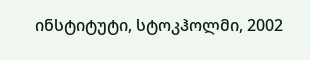ინსტიტუტი, სტოკჰოლმი, 2002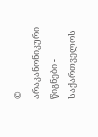© არაკანონიკური წიგნები - საქართველოს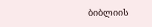ბიბლიის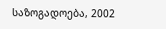საზოგადოება, 2002